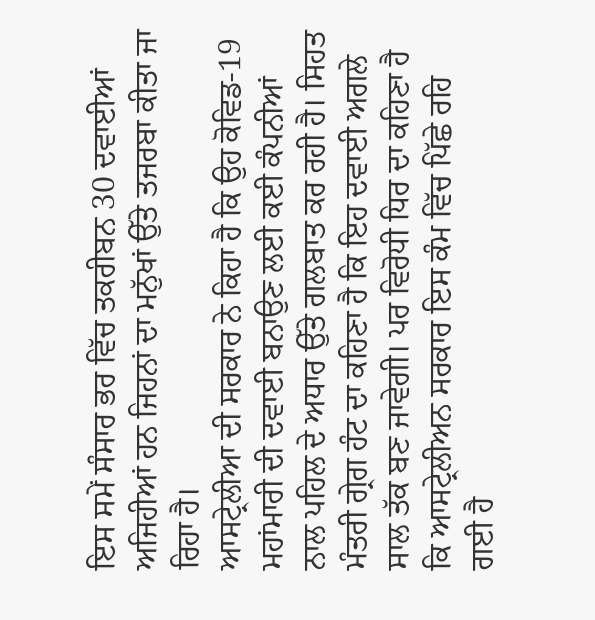ਇਸ ਸਮੇਂ ਸੰਸਾਰ ਭਰ ਵਿੱਚ ਤਕਰੀਬਨ 30 ਦਵਾਈਆਂ ਅਜਿਹੀਆਂ ਹਨ ਜਿਹਨਾਂ ਦਾ ਮਨੁੱਖਾਂ ਉੱਤੇ ਤਜਰਬਾ ਕੀਤਾ ਜਾ ਰਿਹਾ ਹੈ।
ਆਸਟ੍ਰੇਲੀਆ ਦੀ ਸਰਕਾਰ ਨੇ ਕਿਹਾ ਹੈ ਕਿ ਉਹ ਕੋਵਿਡ-19 ਮਹਾਂਮਾਰੀ ਦੀ ਦਵਾਈ ਬਨਾਉਣ ਲਈ ਕਈ ਕੰਪਨੀਆਂ ਨਾਲ ਪਹਿਲ ਦੇ ਅਧਾਰ ਉੱਤੇ ਗਲਬਾਤ ਕਰ ਰਹੀ ਹੈ। ਸਿਹਤ ਮੰਤਰੀ ਗ੍ਰੇਗ ਹੰਟ ਦਾ ਕਹਿਣਾ ਹੈ ਕਿ ਇਹ ਦਵਾਈ ਅਗਲੇ ਸਾਲ ਤੱਕ ਬਣ ਜਾਵੇਗੀ। ਪਰ ਵਿਰੋਧੀ ਧਿਰ ਦਾ ਕਹਿਣਾ ਹੈ ਕਿ ਆਸਟ੍ਰੇਲੀਅਨ ਸਰਕਾਰ ਇਸ ਕੰਮ ਵਿੱਚ ਪਿੱਛੇ ਰਹਿ ਗਈ ਹੈ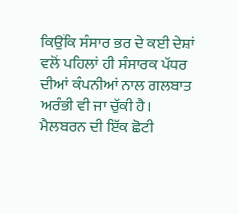ਕਿਉਂਕਿ ਸੰਸਾਰ ਭਰ ਦੇ ਕਈ ਦੇਸ਼ਾਂ ਵਲੋਂ ਪਹਿਲਾਂ ਹੀ ਸੰਸਾਰਕ ਪੱਧਰ ਦੀਆਂ ਕੰਪਨੀਆਂ ਨਾਲ ਗਲਬਾਤ ਅਰੰਭੀ ਵੀ ਜਾ ਚੁੱਕੀ ਹੈ।
ਮੈਲਬਰਨ ਦੀ ਇੱਕ ਛੋਟੀ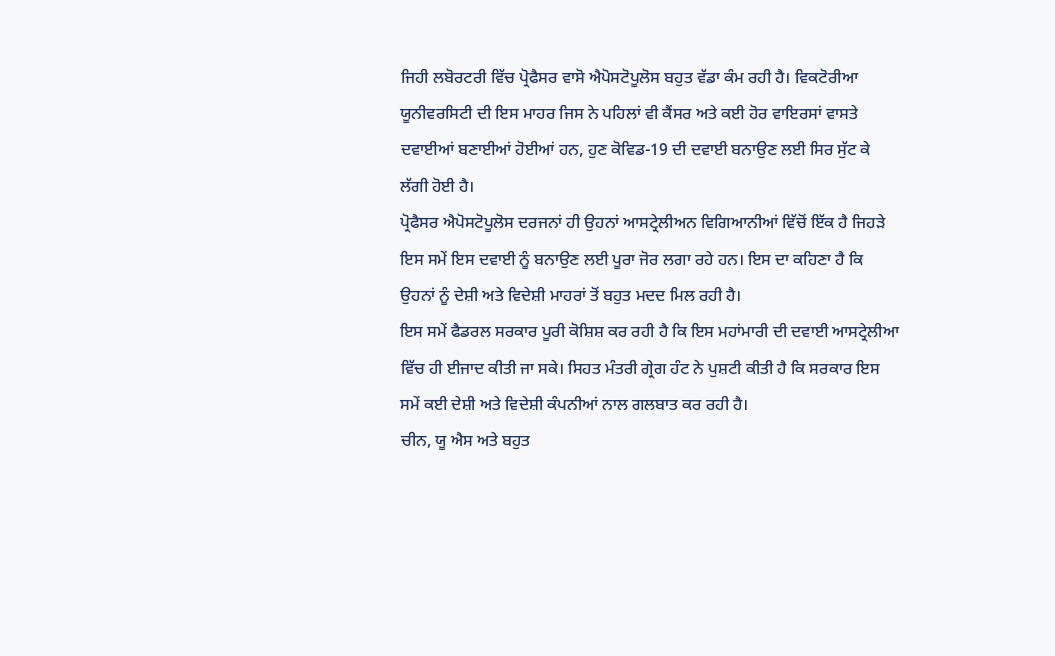ਜਿਹੀ ਲਬੋਰਟਰੀ ਵਿੱਚ ਪ੍ਰੋਫੈਸਰ ਵਾਸੋ ਐਪੋਸਟੋਪੂਲੋਸ ਬਹੁਤ ਵੱਡਾ ਕੰਮ ਰਹੀ ਹੈ। ਵਿਕਟੋਰੀਆ ਯੂਨੀਵਰਸਿਟੀ ਦੀ ਇਸ ਮਾਹਰ ਜਿਸ ਨੇ ਪਹਿਲਾਂ ਵੀ ਕੈਂਸਰ ਅਤੇ ਕਈ ਹੋਰ ਵਾਇਰਸਾਂ ਵਾਸਤੇ ਦਵਾਈਆਂ ਬਣਾਈਆਂ ਹੋਈਆਂ ਹਨ, ਹੁਣ ਕੋਵਿਡ-19 ਦੀ ਦਵਾਈ ਬਨਾਉਣ ਲਈ ਸਿਰ ਸੁੱਟ ਕੇ ਲੱਗੀ ਹੋਈ ਹੈ।
ਪ੍ਰੋਫੈਸਰ ਐਪੋਸਟੋਪੂਲੋਸ ਦਰਜਨਾਂ ਹੀ ਉਹਨਾਂ ਆਸਟ੍ਰੇਲੀਅਨ ਵਿਗਿਆਨੀਆਂ ਵਿੱਚੋਂ ਇੱਕ ਹੈ ਜਿਹੜੇ ਇਸ ਸਮੇਂ ਇਸ ਦਵਾਈ ਨੂੰ ਬਨਾਉਣ ਲਈ ਪੂਰਾ ਜੋਰ ਲਗਾ ਰਹੇ ਹਨ। ਇਸ ਦਾ ਕਹਿਣਾ ਹੈ ਕਿ ਉਹਨਾਂ ਨੂੰ ਦੇਸ਼ੀ ਅਤੇ ਵਿਦੇਸ਼ੀ ਮਾਹਰਾਂ ਤੋਂ ਬਹੁਤ ਮਦਦ ਮਿਲ ਰਹੀ ਹੈ।
ਇਸ ਸਮੇਂ ਫੈਡਰਲ ਸਰਕਾਰ ਪੂਰੀ ਕੋਸ਼ਿਸ਼ ਕਰ ਰਹੀ ਹੈ ਕਿ ਇਸ ਮਹਾਂਮਾਰੀ ਦੀ ਦਵਾਈ ਆਸਟ੍ਰੇਲੀਆ ਵਿੱਚ ਹੀ ਈਜਾਦ ਕੀਤੀ ਜਾ ਸਕੇ। ਸਿਹਤ ਮੰਤਰੀ ਗ੍ਰੇਗ ਹੰਟ ਨੇ ਪੁਸ਼ਟੀ ਕੀਤੀ ਹੈ ਕਿ ਸਰਕਾਰ ਇਸ ਸਮੇਂ ਕਈ ਦੇਸ਼ੀ ਅਤੇ ਵਿਦੇਸ਼ੀ ਕੰਪਨੀਆਂ ਨਾਲ ਗਲਬਾਤ ਕਰ ਰਹੀ ਹੈ।
ਚੀਨ, ਯੂ ਐਸ ਅਤੇ ਬਹੁਤ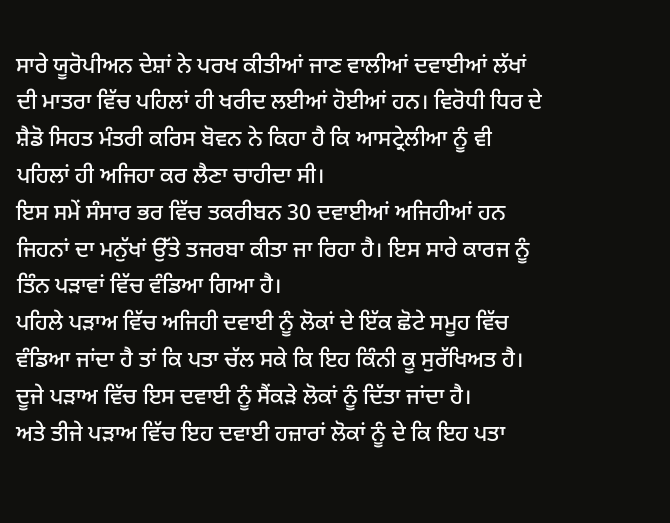ਸਾਰੇ ਯੂਰੋਪੀਅਨ ਦੇਸ਼ਾਂ ਨੇ ਪਰਖ ਕੀਤੀਆਂ ਜਾਣ ਵਾਲੀਆਂ ਦਵਾਈਆਂ ਲੱਖਾਂ ਦੀ ਮਾਤਰਾ ਵਿੱਚ ਪਹਿਲਾਂ ਹੀ ਖਰੀਦ ਲਈਆਂ ਹੋਈਆਂ ਹਨ। ਵਿਰੋਧੀ ਧਿਰ ਦੇ ਸ਼ੈਡੋ ਸਿਹਤ ਮੰਤਰੀ ਕਰਿਸ ਬੋਵਨ ਨੇ ਕਿਹਾ ਹੈ ਕਿ ਆਸਟ੍ਰੇਲੀਆ ਨੂੰ ਵੀ ਪਹਿਲਾਂ ਹੀ ਅਜਿਹਾ ਕਰ ਲੈਣਾ ਚਾਹੀਦਾ ਸੀ।
ਇਸ ਸਮੇਂ ਸੰਸਾਰ ਭਰ ਵਿੱਚ ਤਕਰੀਬਨ 30 ਦਵਾਈਆਂ ਅਜਿਹੀਆਂ ਹਨ ਜਿਹਨਾਂ ਦਾ ਮਨੁੱਖਾਂ ਉੱਤੇ ਤਜਰਬਾ ਕੀਤਾ ਜਾ ਰਿਹਾ ਹੈ। ਇਸ ਸਾਰੇ ਕਾਰਜ ਨੂੰ ਤਿੰਨ ਪੜਾਵਾਂ ਵਿੱਚ ਵੰਡਿਆ ਗਿਆ ਹੈ।
ਪਹਿਲੇ ਪੜਾਅ ਵਿੱਚ ਅਜਿਹੀ ਦਵਾਈ ਨੂੰ ਲੋਕਾਂ ਦੇ ਇੱਕ ਛੋਟੇ ਸਮੂਹ ਵਿੱਚ ਵੰਡਿਆ ਜਾਂਦਾ ਹੈ ਤਾਂ ਕਿ ਪਤਾ ਚੱਲ ਸਕੇ ਕਿ ਇਹ ਕਿੰਨੀ ਕੂ ਸੁਰੱਖਿਅਤ ਹੈ।
ਦੂਜੇ ਪੜਾਅ ਵਿੱਚ ਇਸ ਦਵਾਈ ਨੂੰ ਸੈਂਕੜੇ ਲੋਕਾਂ ਨੂੰ ਦਿੱਤਾ ਜਾਂਦਾ ਹੈ।
ਅਤੇ ਤੀਜੇ ਪੜਾਅ ਵਿੱਚ ਇਹ ਦਵਾਈ ਹਜ਼ਾਰਾਂ ਲੋਕਾਂ ਨੂੰ ਦੇ ਕਿ ਇਹ ਪਤਾ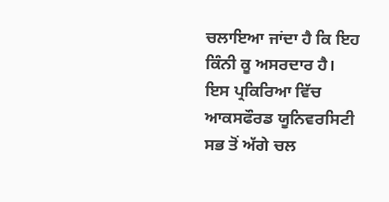ਚਲਾਇਆ ਜਾਂਦਾ ਹੈ ਕਿ ਇਹ ਕਿੰਨੀ ਕੂ ਅਸਰਦਾਰ ਹੈ।
ਇਸ ਪ੍ਰਕਿਰਿਆ ਵਿੱਚ ਆਕਸਫੌਰਡ ਯੂਨਿਵਰਸਿਟੀ ਸਭ ਤੋਂ ਅੱਗੇ ਚਲ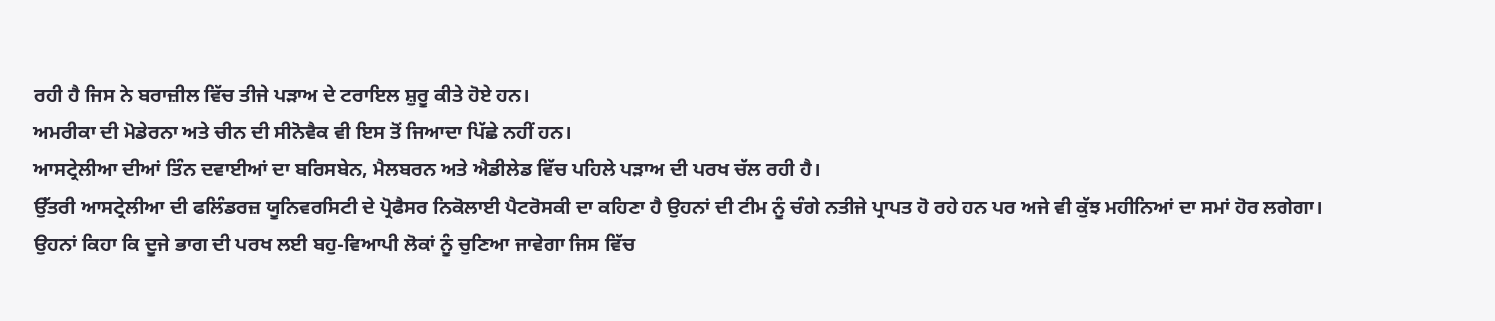ਰਹੀ ਹੈ ਜਿਸ ਨੇ ਬਰਾਜ਼ੀਲ ਵਿੱਚ ਤੀਜੇ ਪੜਾਅ ਦੇ ਟਰਾਇਲ ਸ਼ੁਰੂ ਕੀਤੇ ਹੋਏ ਹਨ।
ਅਮਰੀਕਾ ਦੀ ਮੋਡੇਰਨਾ ਅਤੇ ਚੀਨ ਦੀ ਸੀਨੋਵੈਕ ਵੀ ਇਸ ਤੋਂ ਜਿਆਦਾ ਪਿੱਛੇ ਨਹੀਂ ਹਨ।
ਆਸਟ੍ਰੇਲੀਆ ਦੀਆਂ ਤਿੰਨ ਦਵਾਈਆਂ ਦਾ ਬਰਿਸਬੇਨ, ਮੈਲਬਰਨ ਅਤੇ ਐਡੀਲੇਡ ਵਿੱਚ ਪਹਿਲੇ ਪੜਾਅ ਦੀ ਪਰਖ ਚੱਲ ਰਹੀ ਹੈ।
ਉੱਤਰੀ ਆਸਟ੍ਰੇਲੀਆ ਦੀ ਫਲਿੰਡਰਜ਼ ਯੂਨਿਵਰਸਿਟੀ ਦੇ ਪ੍ਰੋਫੈਸਰ ਨਿਕੋਲਾਈ ਪੈਟਰੋਸਕੀ ਦਾ ਕਹਿਣਾ ਹੈ ਉਹਨਾਂ ਦੀ ਟੀਮ ਨੂੰ ਚੰਗੇ ਨਤੀਜੇ ਪ੍ਰਾਪਤ ਹੋ ਰਹੇ ਹਨ ਪਰ ਅਜੇ ਵੀ ਕੁੱਝ ਮਹੀਨਿਆਂ ਦਾ ਸਮਾਂ ਹੋਰ ਲਗੇਗਾ।
ਉਹਨਾਂ ਕਿਹਾ ਕਿ ਦੂਜੇ ਭਾਗ ਦੀ ਪਰਖ ਲਈ ਬਹੁ-ਵਿਆਪੀ ਲੋਕਾਂ ਨੂੰ ਚੁਣਿਆ ਜਾਵੇਗਾ ਜਿਸ ਵਿੱਚ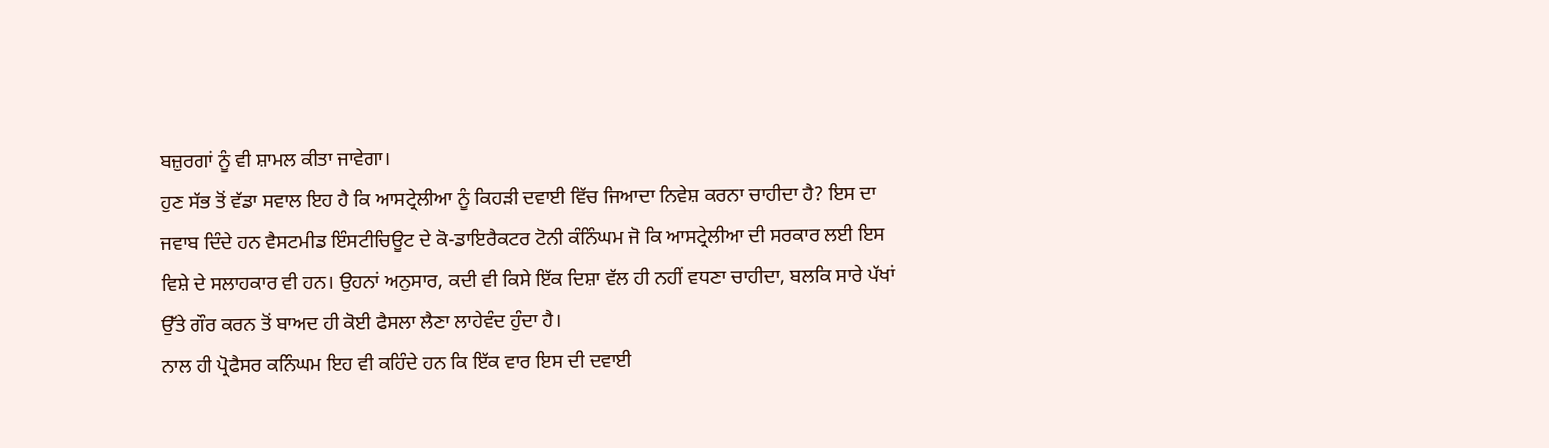ਬਜ਼ੁਰਗਾਂ ਨੂੰ ਵੀ ਸ਼ਾਮਲ ਕੀਤਾ ਜਾਵੇਗਾ।
ਹੁਣ ਸੱਭ ਤੋਂ ਵੱਡਾ ਸਵਾਲ ਇਹ ਹੈ ਕਿ ਆਸਟ੍ਰੇਲੀਆ ਨੂੰ ਕਿਹੜੀ ਦਵਾਈ ਵਿੱਚ ਜਿਆਦਾ ਨਿਵੇਸ਼ ਕਰਨਾ ਚਾਹੀਦਾ ਹੈ? ਇਸ ਦਾ ਜਵਾਬ ਦਿੰਦੇ ਹਨ ਵੈਸਟਮੀਡ ਇੰਸਟੀਚਿਊਟ ਦੇ ਕੋ-ਡਾਇਰੈਕਟਰ ਟੋਨੀ ਕੰਨਿੰਘਮ ਜੋ ਕਿ ਆਸਟ੍ਰੇਲੀਆ ਦੀ ਸਰਕਾਰ ਲਈ ਇਸ ਵਿਸ਼ੇ ਦੇ ਸਲਾਹਕਾਰ ਵੀ ਹਨ। ਉਹਨਾਂ ਅਨੁਸਾਰ, ਕਦੀ ਵੀ ਕਿਸੇ ਇੱਕ ਦਿਸ਼ਾ ਵੱਲ ਹੀ ਨਹੀਂ ਵਧਣਾ ਚਾਹੀਦਾ, ਬਲਕਿ ਸਾਰੇ ਪੱਖਾਂ ਉੱਤੇ ਗੌਰ ਕਰਨ ਤੋਂ ਬਾਅਦ ਹੀ ਕੋਈ ਫੈਸਲਾ ਲੈਣਾ ਲਾਹੇਵੰਦ ਹੁੰਦਾ ਹੈ।
ਨਾਲ ਹੀ ਪ੍ਰੋਫੈਸਰ ਕਨਿੰਘਮ ਇਹ ਵੀ ਕਹਿੰਦੇ ਹਨ ਕਿ ਇੱਕ ਵਾਰ ਇਸ ਦੀ ਦਵਾਈ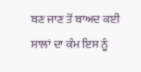ਬਣ ਜਾਣ ਤੋਂ ਬਾਅਦ ਕਈ ਸਾਲਾਂ ਦਾ ਕੰਮ ਇਸ ਨੂੰ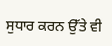ਸੁਧਾਰ ਕਰਨ ਉੱਤੇ ਵੀ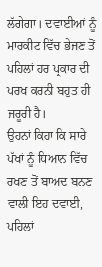ਲੱਗੇਗਾ। ਦਵਾਈਆਂ ਨੂੰ ਮਾਰਕੀਟ ਵਿੱਚ ਭੇਜਣ ਤੋਂ ਪਹਿਲਾਂ ਹਰ ਪ੍ਰਕਾਰ ਦੀ ਪਰਖ ਕਰਨੀ ਬਹੁਤ ਹੀ ਜਰੂਰੀ ਹੈ।
ਉਹਨਾਂ ਕਿਹਾ ਕਿ ਸਾਰੇ ਪੱਖਾਂ ਨੂੰ ਧਿਆਨ ਵਿੱਚ ਰਖਣ ਤੋਂ ਬਾਅਦ ਬਨਣ ਵਾਲੀ ਇਹ ਦਵਾਈ, ਪਹਿਲਾਂ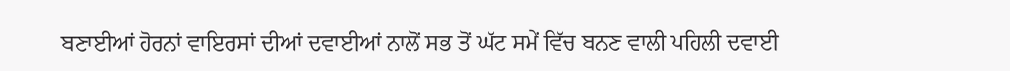ਬਣਾਈਆਂ ਹੋਰਨਾਂ ਵਾਇਰਸਾਂ ਦੀਆਂ ਦਵਾਈਆਂ ਨਾਲੋਂ ਸਭ ਤੋਂ ਘੱਟ ਸਮੇਂ ਵਿੱਚ ਬਨਣ ਵਾਲੀ ਪਹਿਲੀ ਦਵਾਈ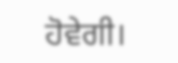ਹੋਵੇਗੀ।